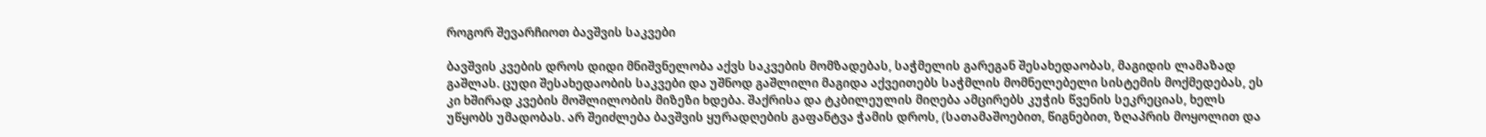როგორ შევარჩიოთ ბავშვის საკვები

ბავშვის კვების დროს დიდი მნიშვნელობა აქვს საკვების მომზადებას, საჭმელის გარეგან შესახედაობას, მაგიდის ლამაზად გაშლას. ცუდი შესახედაობის საკვები და უშნოდ გაშლილი მაგიდა აქვეითებს საჭმლის მომნელებელი სისტემის მოქმედებას, ეს კი ხშირად კვების მოშლილობის მიზეზი ხდება. შაქრისა და ტკბილეულის მიღება ამცირებს კუჭის წვენის სეკრეციას, ხელს უწყობს უმადობას. არ შეიძლება ბავშვის ყურადღების გაფანტვა ჭამის დროს, (სათამაშოებით, წიგნებით, ზღაპრის მოყოლით და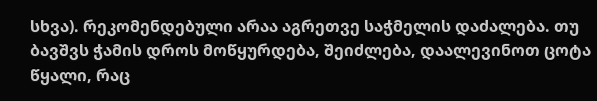სხვა). რეკომენდებული არაა აგრეთვე საჭმელის დაძალება. თუ ბავშვს ჭამის დროს მოწყურდება, შეიძლება, დაალევინოთ ცოტა წყალი, რაც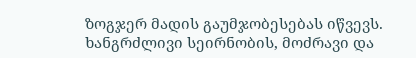ზოგჯერ მადის გაუმჯობესებას იწვევს. ხანგრძლივი სეირნობის, მოძრავი და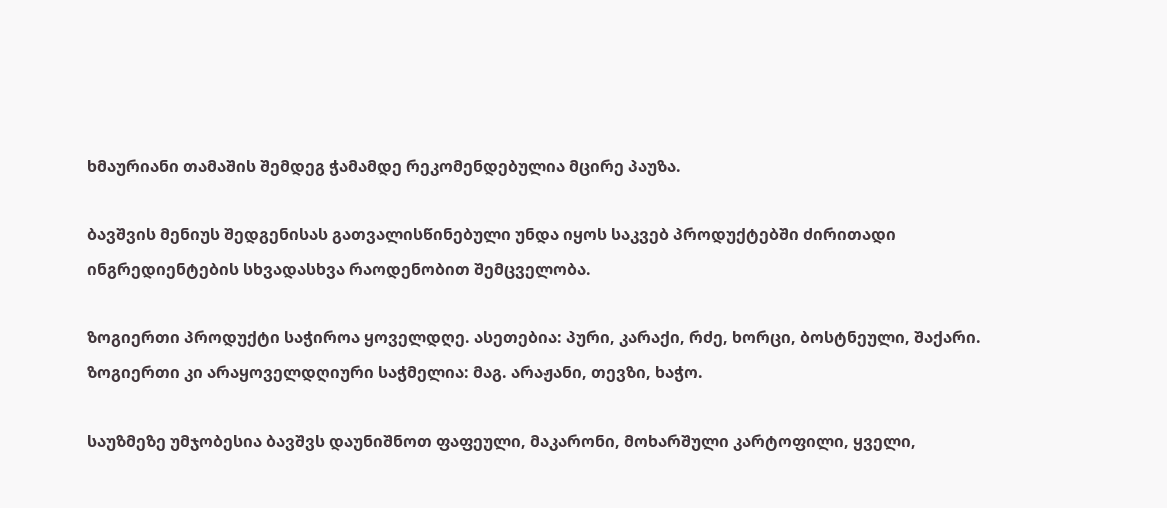ხმაურიანი თამაშის შემდეგ ჭამამდე რეკომენდებულია მცირე პაუზა.

ბავშვის მენიუს შედგენისას გათვალისწინებული უნდა იყოს საკვებ პროდუქტებში ძირითადი ინგრედიენტების სხვადასხვა რაოდენობით შემცველობა.

ზოგიერთი პროდუქტი საჭიროა ყოველდღე. ასეთებია: პური, კარაქი, რძე, ხორცი, ბოსტნეული, შაქარი. ზოგიერთი კი არაყოველდღიური საჭმელია: მაგ. არაჟანი, თევზი, ხაჭო.

საუზმეზე უმჯობესია ბავშვს დაუნიშნოთ ფაფეული, მაკარონი, მოხარშული კარტოფილი, ყველი,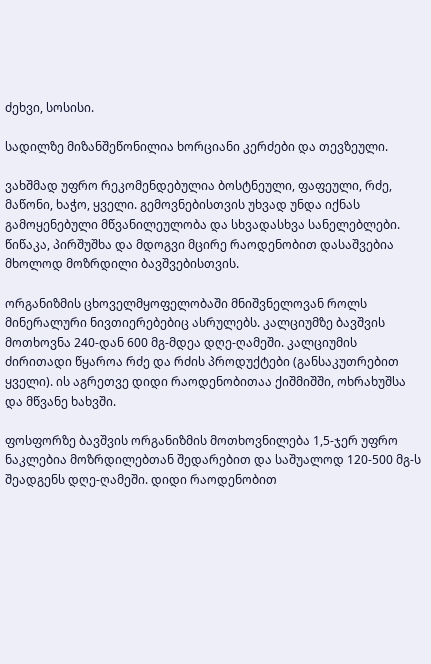ძეხვი, სოსისი.

სადილზე მიზანშეწონილია ხორციანი კერძები და თევზეული.

ვახშმად უფრო რეკომენდებულია ბოსტნეული, ფაფეული, რძე, მაწონი, ხაჭო, ყველი. გემოვნებისთვის უხვად უნდა იქნას გამოყენებული მწვანილეულობა და სხვადასხვა სანელებლები. წიწაკა, პირშუშხა და მდოგვი მცირე რაოდენობით დასაშვებია მხოლოდ მოზრდილი ბავშვებისთვის.

ორგანიზმის ცხოველმყოფელობაში მნიშვნელოვან როლს მინერალური ნივთიერებებიც ასრულებს. კალციუმზე ბავშვის მოთხოვნა 240-დან 600 მგ-მდეა დღე-ღამეში. კალციუმის ძირითადი წყაროა რძე და რძის პროდუქტები (განსაკუთრებით ყველი). ის აგრეთვე დიდი რაოდენობითაა ქიშმიშში, ოხრახუშსა და მწვანე ხახვში.

ფოსფორზე ბავშვის ორგანიზმის მოთხოვნილება 1,5-ჯერ უფრო ნაკლებია მოზრდილებთან შედარებით და საშუალოდ 120-500 მგ-ს შეადგენს დღე-ღამეში. დიდი რაოდენობით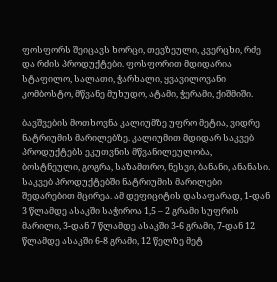ფოსფორს შეიცავს ხორცი, თევზეული, კვერცხი, რძე და რძის პროდუქტები. ფოსფორით მდიდარია სტაფილო, სალათი, ჭარხალი, ყვავილოვანი კომბოსტო, მწვანე მუხუდო, ატამი, ჭერამი, ქიშმიში.

ბავშვების მოთხოვნა კალიუმზე უფრო მეტია, ვიდრე ნატრიუმის მარილებზე. კალიუმით მდიდარ საკვებ პროდუქტებს ეკუთვნის მწვანილეულობა, ბოსტნეული, გოგრა, საზამთრო, ნესვი, ბანანი, ანანასი. საკვებ პროდუქტებში ნატრიუმის მარილები შედარებით მცირეა. ამ დეფიციტის დასაფარად, 1-დან 3 წლამდე ასაკში საჭიროა 1,5 – 2 გრამი სუფრის მარილი, 3-დან 7 წლამდე ასაკში 3-6 გრამი, 7-დან 12 წლამდე ასაკში 6-8 გრამი, 12 წელზე მეტ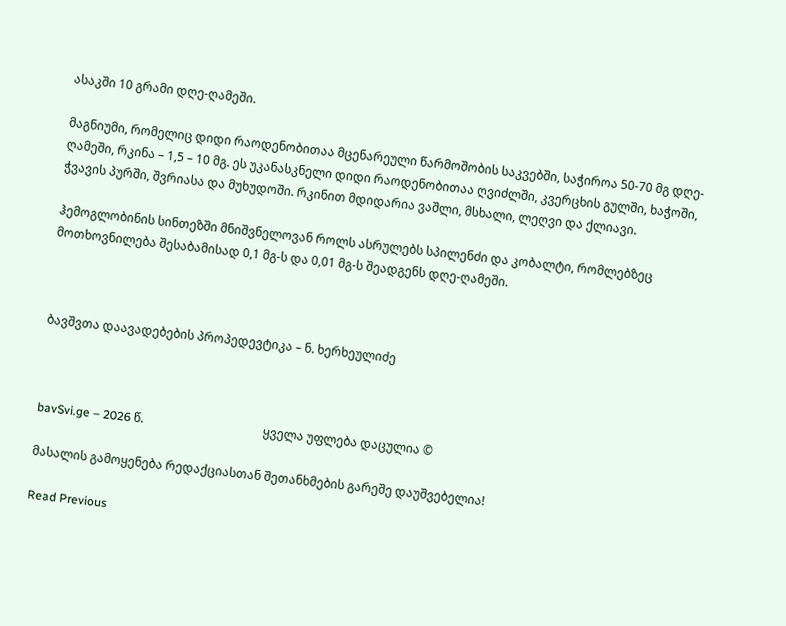ასაკში 10 გრამი დღე-ღამეში.

მაგნიუმი, რომელიც დიდი რაოდენობითაა მცენარეული წარმოშობის საკვებში, საჭიროა 50-70 მგ დღე-ღამეში, რკინა – 1,5 – 10 მგ. ეს უკანასკნელი დიდი რაოდენობითაა ღვიძლში, კვერცხის გულში, ხაჭოში, ჭვავის პურში, შვრიასა და მუხუდოში. რკინით მდიდარია ვაშლი, მსხალი, ლეღვი და ქლიავი.

ჰემოგლობინის სინთეზში მნიშვნელოვან როლს ასრულებს სპილენძი და კობალტი, რომლებზეც მოთხოვნილება შესაბამისად 0,1 მგ-ს და 0,01 მგ-ს შეადგენს დღე-ღამეში.



ბავშვთა დაავადებების პროპედევტიკა – ნ. ხერხეულიძე



bavSvi.ge – 2026 წ.                                        ყველა უფლება დაცულია ©

მასალის გამოყენება რედაქციასთან შეთანხმების გარეშე დაუშვებელია!

Read Previous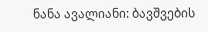ნანა ავალიანი: ბავშვების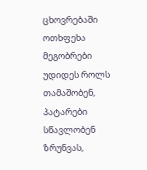ცხოვრებაში ოთხფეხა მეგობრები უდიდეს როლს თამაშობენ, პატარები სწავლობენ ზრუნვას,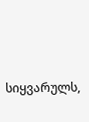სიყვარულს,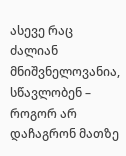ასევე რაც ძალიან მნიშვნელოვანია, სწავლობენ – როგორ არ დაჩაგრონ მათზე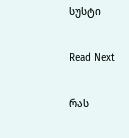სუსტი

Read Next

რას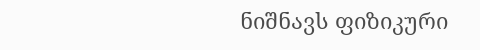ნიშნავს ფიზიკური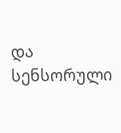და სენსორული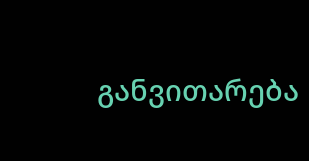განვითარება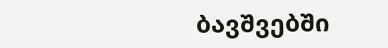ბავშვებში